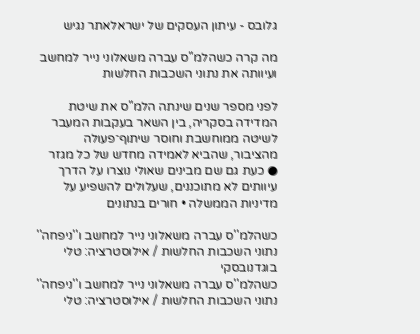גלובס - עיתון העסקים של ישראלאתר נגיש

מה קרה כשהלמ"ס עברה משאלוני נייר למחשב ועיוותה את נתוני השכבות החלשות

לפני מספר שנים שינתה הלמ"ס את שיטת המדידה בסקריה, בין השאר בעקבות המעבר לשיטה ממוחשבת וחוסר שיתוף־פעולה מהציבור, שהביא לאמידה מחדש של כל מגזר ● כעת גם שם מבינים שאולי נוצרו על הדרך עיוותים לא מתוכננים, שעלולים להשפיע על מדיניות הממשלה • חורים בנתונים

כשהלמ''ס עברה משאלוני נייר למחשב ו''ניפחה'' נתוני השכבות החלשות / אילוסטרציה: טלי בוגדנובסקי
כשהלמ''ס עברה משאלוני נייר למחשב ו''ניפחה'' נתוני השכבות החלשות / אילוסטרציה: טלי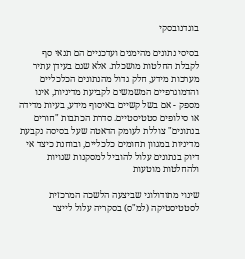בוגדנובסקי

בסיסי נתונים מהימנים ועדכניים הם תנאי סף לקבלת החלטות מושכלת. אלא שגם בעידן עתיר מערכות מידע, חלק גדול מהנתונים הכלכליים והדמוגרפיים המשמשים לקביעת מדיניות, אינו מספק - אם בשל קשיים באיסוף מידע, בעיות מדידה או סילופים סטטיסטיים. סדרת הכתבות "חורים בנתונים" צוללת לעומק הדאטה שעל בסיסה נקבעת מדיניות במגוון תחומים כלכליים, ובוחנת כיצד אי דיוק בנתונים עלול להוביל למסקנות שגויות ולהחלטות מוטעות

שינוי מתודולוגי שביצעה הלשכה המרכזית לסטטיסטיקה (למ"ס) בסקריה עלול לייצר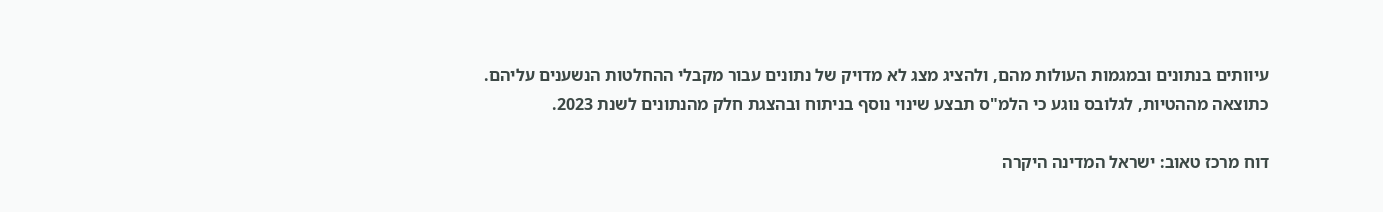עיוותים בנתונים ובמגמות העולות מהם, ולהציג מצג לא מדויק של נתונים עבור מקבלי ההחלטות הנשענים עליהם. כתוצאה מההטיות, לגלובס נוגע כי הלמ"ס תבצע שינוי נוסף בניתוח ובהצגת חלק מהנתונים לשנת 2023.

דוח מרכז טאוב: ישראל המדינה היקרה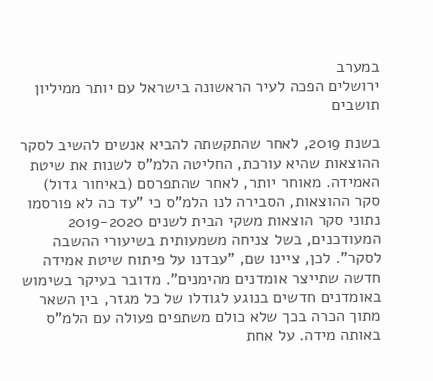במערב
ירושלים הפכה לעיר הראשונה בישראל עם יותר ממיליון תושבים

בשנת 2019, לאחר שהתקשתה להביא אנשים להשיב לסקר ההוצאות שהיא עורכת, החליטה הלמ"ס לשנות את שיטת האמידה. מאוחר יותר, לאחר שהתפרסם (באיחור גדול) סקר ההוצאות, הסבירה לנו הלמ"ס כי "עד כה לא פורסמו נתוני סקר הוצאות משקי הבית לשנים 2019-2020 המעודכנים, בשל צניחה משמעותית בשיעורי ההשבה לסקר". לכן, ציינו שם, "עבדנו על פיתוח שיטת אמידה חדשה שתייצר אומדנים מהימנים". מדובר בעיקר בשימוש באומדנים חדשים בנוגע לגודלו של כל מגזר, בין השאר מתוך הכרה בכך שלא כולם משתפים פעולה עם הלמ"ס באותה מידה. על אחת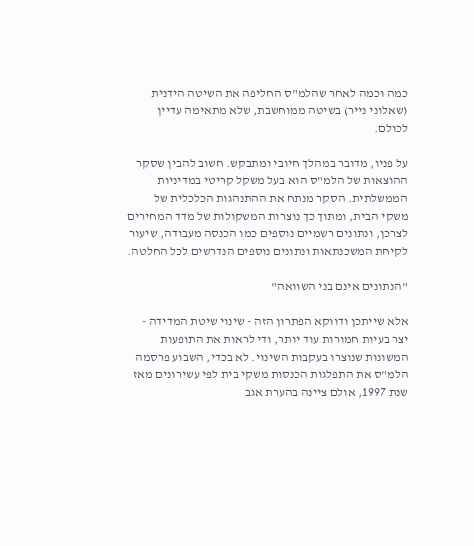כמה וכמה לאחר שהלמ"ס החליפה את השיטה הידנית (שאלוני נייר) בשיטה ממוחשבת, שלא מתאימה עדיין לכולם.

על פניו, מדובר במהלך חיובי ומתבקש. חשוב להבין שסקר ההוצאות של הלמ"ס הוא בעל משקל קריטי במדיניות הממשלתית. הסקר מנתח את ההתנהגות הכלכלית של משקי הבית, ומתוך כך נוצרות המשקולות של מדד המחירים לצרכן, ונתונים רשמיים נוספים כמו הכנסה מעבודה, שיעור לקיחת המשכנתאות ונתונים נוספים הנדרשים לכל החלטה.

"הנתונים אינם בני השוואה"

אלא שייתכן ודווקא הפתרון הזה - שינוי שיטת המדידה - יצר בעיות חמורות עוד יותר, ודי לראות את התופעות המשונות שנוצרו בעקבות השינוי. לא בכדי, השבוע פרסמה הלמ"ס את התפלגות הכנסות משקי בית לפי עשירונים מאז שנת 1997, אולם ציינה בהערת אגב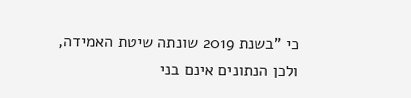כי "בשנת 2019 שונתה שיטת האמידה, ולכן הנתונים אינם בני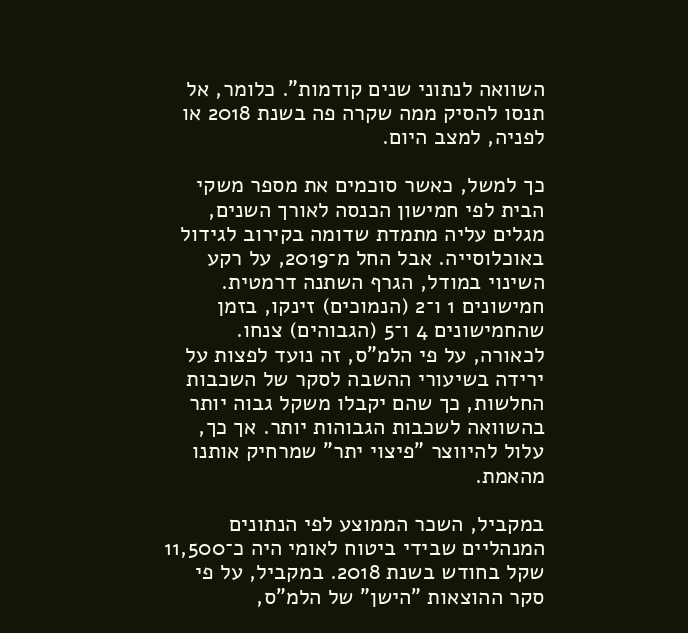השוואה לנתוני שנים קודמות". כלומר, אל תנסו להסיק ממה שקרה פה בשנת 2018 או לפניה, למצב היום.

כך למשל, כאשר סוכמים את מספר משקי הבית לפי חמישון הכנסה לאורך השנים, מגלים עליה מתמדת שדומה בקירוב לגידול באוכלוסייה. אבל החל מ־2019, על רקע השינוי במודל, הגרף השתנה דרמטית. חמישונים 1 ו־2 (הנמוכים) זינקו, בזמן שהחמישונים 4 ו־5 (הגבוהים) צנחו. לכאורה, על פי הלמ"ס, זה נועד לפצות על ירידה בשיעורי ההשבה לסקר של השכבות החלשות, כך שהם יקבלו משקל גבוה יותר בהשוואה לשכבות הגבוהות יותר. אך כך, עלול להיווצר "פיצוי יתר" שמרחיק אותנו מהאמת.

במקביל, השכר הממוצע לפי הנתונים המנהליים שבידי ביטוח לאומי היה כ־11,500 שקל בחודש בשנת 2018. במקביל, על פי סקר ההוצאות "הישן" של הלמ"ס,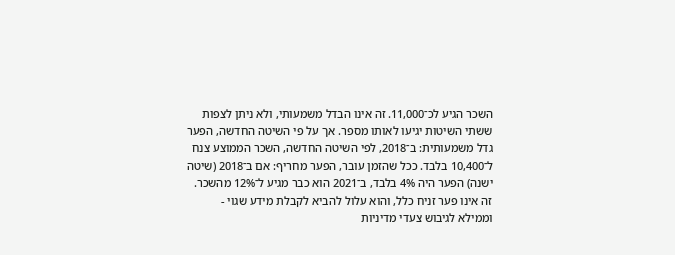השכר הגיע לכ־11,000. זה אינו הבדל משמעותי, ולא ניתן לצפות ששתי השיטות יגיעו לאותו מספר. אך על פי השיטה החדשה, הפער גדל משמעותית: ב־2018, לפי השיטה החדשה, השכר הממוצע צנח ל־10,400 בלבד. ככל שהזמן עובר, הפער מחריף: אם ב־2018 (שיטה ישנה) הפער היה 4% בלבד, ב־2021 הוא כבר מגיע ל־12% מהשכר. זה אינו פער זניח כלל, והוא עלול להביא לקבלת מידע שגוי - וממילא לגיבוש צעדי מדיניות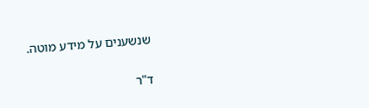שנשענים על מידע מוטה.

ד"ר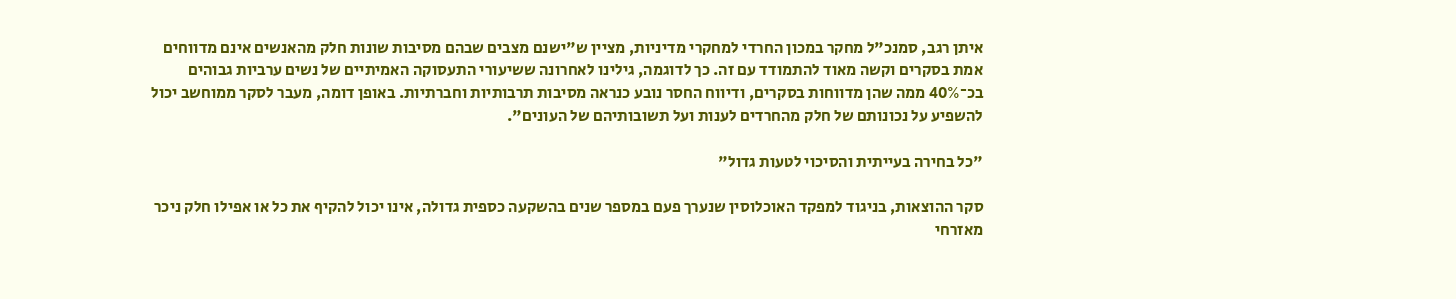איתן רגב, סמנכ"ל מחקר במכון החרדי למחקרי מדיניות, מציין ש"ישנם מצבים שבהם מסיבות שונות חלק מהאנשים אינם מדווחים אמת בסקרים וקשה מאוד להתמודד עם זה. כך לדוגמה, גילינו לאחרונה ששיעורי התעסוקה האמיתיים של נשים ערביות גבוהים בכ־40% ממה שהן מדווחות בסקרים, ודיווח החסר נובע כנראה מסיבות תרבותיות וחברתיות. באופן דומה, מעבר לסקר ממוחשב יכול להשפיע על נכונותם של חלק מהחרדים לענות ועל תשובותיהם של העונים".

"כל בחירה בעייתית והסיכוי לטעות גדול"

סקר ההוצאות, בניגוד למפקד האוכלוסין שנערך פעם במספר שנים בהשקעה כספית גדולה, אינו יכול להקיף את כל או אפילו חלק ניכר מאזרחי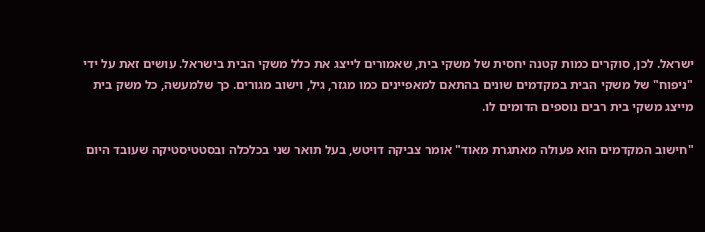ישראל. לכן, סוקרים כמות קטנה יחסית של משקי בית, שאמורים לייצג את כלל משקי הבית בישראל. עושים זאת על ידי "ניפוח" של משקי הבית במקדמים שונים בהתאם למאפיינים כמו מגזר, גיל, וישוב מגורים. כך שלמעשה, כל משק בית מייצג משקי בית רבים נוספים הדומים לו.

"חישוב המקדמים הוא פעולה מאתגרת מאוד" אומר צביקה דויטש, בעל תואר שני בכלכלה ובסטטיסטיקה שעובד היום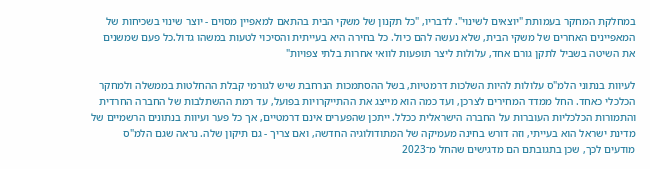במחלקת המחקר בעמותת "יוצאים לשינוי". לדבריו, "כל תקנון של משקי הבית בהתאם למאפיין מסוים - יוצר שינוי בשכיחות של המאפיינים האחרים של משקי הבית, שלא נעשה להם כיול. כל בחירה היא בעייתית והסיכוי לטעות במשהו גדול.כל פעם שמשנים את השיטה בשביל לתקן גורם אחד, עלולות ליצר תופעות לוואי אחרות בלתי צפויות"

לעיוות בנתוני הלמ"ס עלולות להיות השלכות דרמטיות, בשל ההסתמכות הנרחבת שיש לגורמי קבלת ההחלטות בממשלה ולמחקר הכלכלי כאחד. החל ממדד המחירים לצרכן, ועד כמה הוא מייצג את ההתייקרויות בפועל, עד רמת ההשתלבות של החברה החרדית והתמורות הכלכליות העוברות על החברה הישראלית ככלל. ייתכן שהפערים אינם דרמטיים, אך כל פער ועיוות בנתונים הרשמיים של מדינת ישראל הוא בעייתי, וזה דורש בחינה מעמיקה של המתודולוגיה החדשה, ואם צריך - גם תיקון שלה. נראה שגם הלמ"ס מודעים לכך, שכן בתגובתם הם מדגישים שהחל מ־2023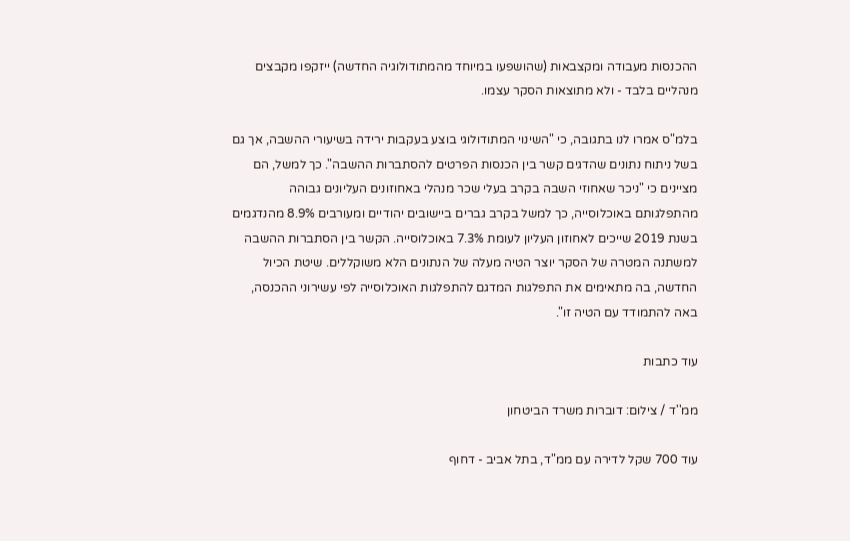ההכנסות מעבודה ומקצבאות (שהושפעו במיוחד מהמתודולוגיה החדשה) ייזקפו מקבצים מנהליים בלבד - ולא מתוצאות הסקר עצמו.

בלמ"ס אמרו לנו בתגובה, כי "השינוי המתודולוגי בוצע בעקבות ירידה בשיעורי ההשבה, אך גם בשל ניתוח נתונים שהדגים קשר בין הכנסות הפרטים להסתברות ההשבה". כך למשל, הם מציינים כי "ניכר שאחוזי השבה בקרב בעלי שכר מנהלי באחוזונים העליונים גבוהה מהתפלגותם באוכלוסייה, כך למשל בקרב גברים ביישובים יהודיים ומעורבים 8.9% מהנדגמים בשנת 2019 שייכים לאחוזון העליון לעומת 7.3% באוכלוסייה. הקשר בין הסתברות ההשבה למשתנה המטרה של הסקר יוצר הטיה מעלה של הנתונים הלא משוקללים. שיטת הכיול החדשה, בה מתאימים את התפלגות המדגם להתפלגות האוכלוסייה לפי עשירוני ההכנסה, באה להתמודד עם הטיה זו".

עוד כתבות

ממ''ד / צילום: דוברות משרד הביטחון

עוד 700 שקל לדירה עם ממ"ד, בתל אביב - דחוף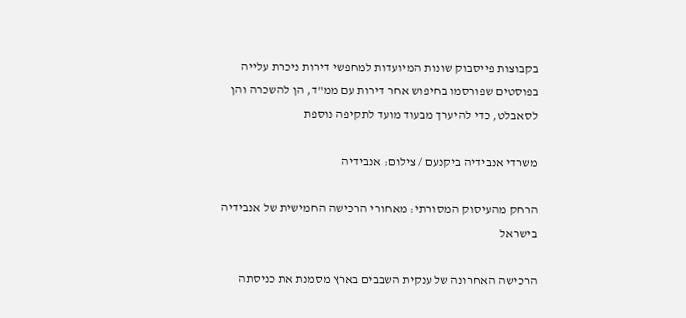בקבוצות פייסבוק שונות המיועדות למחפשי דירות ניכרת עלייה בפוסטים שפורסמו בחיפוש אחר דירות עם ממ"ד, הן להשכרה והן לסאבלט, כדי להיערך מבעוד מועד לתקיפה נוספת

משרדי אנבידיה ביקנעם / צילום: אנבידיה

הרחק מהעיסוק המסורתי: מאחורי הרכישה החמישית של אנבידיה בישראל

הרכישה האחרונה של ענקית השבבים בארץ מסמנת את כניסתה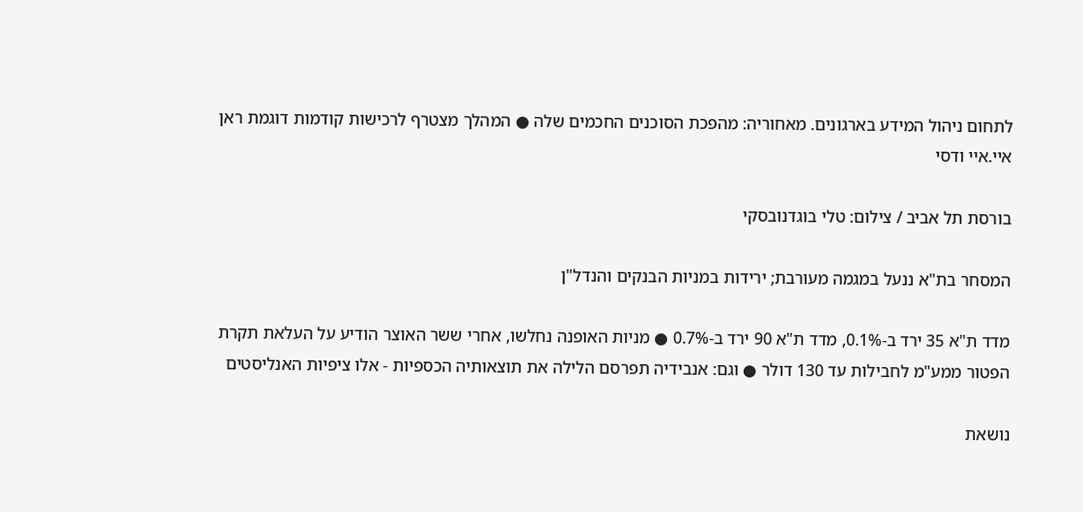לתחום ניהול המידע בארגונים. מאחוריה: מהפכת הסוכנים החכמים שלה ● המהלך מצטרף לרכישות קודמות דוגמת ראן איי.איי ודסי

בורסת תל אביב / צילום: טלי בוגדנובסקי

המסחר בת"א ננעל במגמה מעורבת; ירידות במניות הבנקים והנדל"ן

מדד ת"א 35 ירד ב-0.1%, מדד ת"א 90 ירד ב-0.7% ● מניות האופנה נחלשו, אחרי ששר האוצר הודיע על העלאת תקרת הפטור ממע"מ לחבילות עד 130 דולר ● וגם: אנבידיה תפרסם הלילה את תוצאותיה הכספיות - אלו ציפיות האנליסטים

נושאת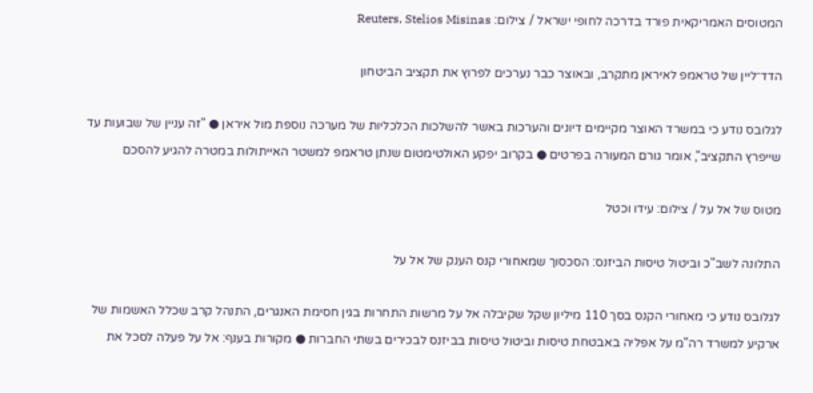המטוסים האמריקאית פורד בדרכה לחופי ישראל / צילום: Reuters, Stelios Misinas

הדד־ליין של טראמפ לאיראן מתקרב, ובאוצר כבר נערכים לפרוץ את תקציב הביטחון

לגלובס נודע כי במשרד האוצר מקיימים דיונים והערכות באשר להשלכות הכלכליות של מערכה נוספת מול איראן ● "זה עניין של שבועות עד שייפרץ התקציב", אומר גורם המעורה בפרטים ● בקרוב יפקע האולטימטום שנתן טראמפ למשטר האייתולות במטרה להגיע להסכם

מטוס של אל על / צילום: עידו וכטל

התלונה לשב"כ וביטול טיסות הביזנס: הסכסוך שמאחורי קנס הענק של אל על

לגלובס נודע כי מאחורי הקנס בסך 110 מיליון שקל שקיבלה אל על מרשות התחרות בגין חסימת האנגרים, התנהל קרב שכלל האשמות של ארקיע למשרד רה"מ על אפליה באבטחת טיסות וביטול טיסות בביזנס לבכירים בשתי החברות ● מקורות בענף: אל על פעלה לסכל את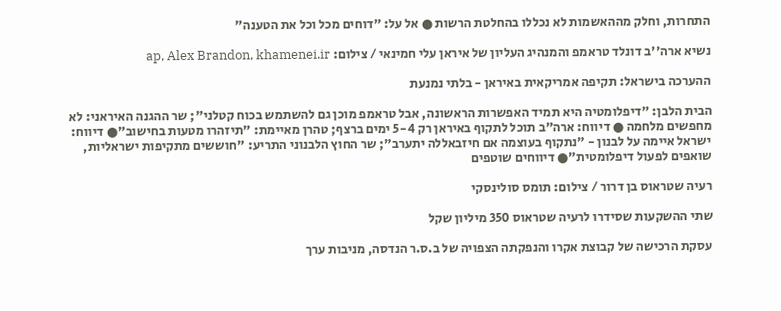התחרות, וחלק מההאשמות לא נכללו בהחלטת הרשות ● אל על: "דוחים מכל וכל את הטענה"

נשיא ארה''ב דונלד טראמפ והמנהיג העליון של איראן עלי חמינאי / צילום: ap, Alex Brandon, khamenei.ir

ההערכה בישראל: תקיפה אמריקאית באיראן - בלתי נמנעת

הבית הלבן: "דיפלומטיה היא תמיד האפשרות הראשונה, אבל טראמפ מוכן גם להשתמש בכוח קטלני"; שר ההגנה האיראני: לא מחפשים מלחמה ● דיווח: ארה"ב תוכל לתקוף באיראן רק 5-4 ימים ברצף; טהרן מאיימת: "תיזהרו מטעות בחישוב"● דיווח: ישראל איימה על לבנון - "נתקוף בעוצמה אם חיזבאללה יתערב"; שר החוץ הלבנוני התריע: "חוששים מתקיפות ישראליות, שואפים לפעול דיפלומטית"● דיווחים שוטפים

רעיה שטראוס בן דרור / צילום: תומס סולינסקי

שתי ההשקעות שסידרו לרעיה שטראוס 350 מיליון שקל

עסקת הרכישה של קבוצת אקרו והנפקתה הצפויה של ב.ס.ר הנדסה, מניבות ערך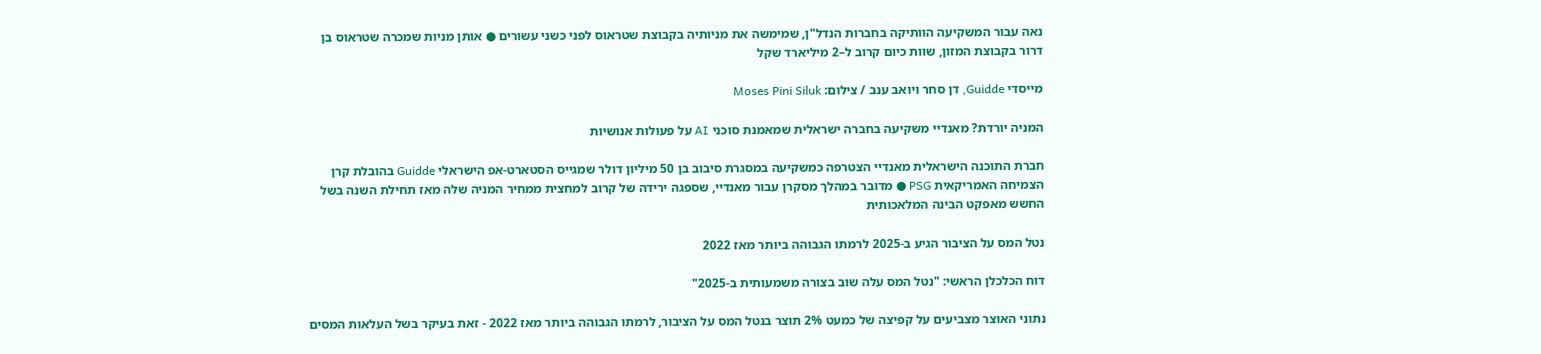נאה עבור המשקיעה הוותיקה בחברות הנדל"ן, שמימשה את מניותיה בקבוצת שטראוס לפני כשני עשורים ● אותן מניות שמכרה שטראוס בן דרור בקבוצת המזון, שוות כיום קרוב ל–2 מיליארד שקל

מייסדי Guidde, דן סחר ויואב ענב / צילום: Moses Pini Siluk

המניה יורדת? מאנדיי משקיעה בחברה ישראלית שמאמנת סוכני AI על פעולות אנושיות

חברת התוכנה הישראלית מאנדיי הצטרפה כמשקיעה במסגרת סיבוב בן 50 מיליון דולר שמגייס הסטארט-אפ הישראלי Guidde בהובלת קרן הצמיחה האמריקאית PSG ● מדובר במהלך מסקרן עבור מאנדיי, שספגה ירידה של קרוב למחצית ממחיר המניה שלה מאז תחילת השנה בשל החשש מאפקט הבינה המלאכותית

נטל המס על הציבור הגיע ב-2025 לרמתו הגבוהה ביותר מאז 2022

דוח הכלכלן הראשי: "נטל המס עלה שוב בצורה משמעותית ב-2025"

נתוני האוצר מצביעים על קפיצה של כמעט 2% תוצר בנטל המס על הציבור, לרמתו הגבוהה ביותר מאז 2022 - זאת בעיקר בשל העלאות המסים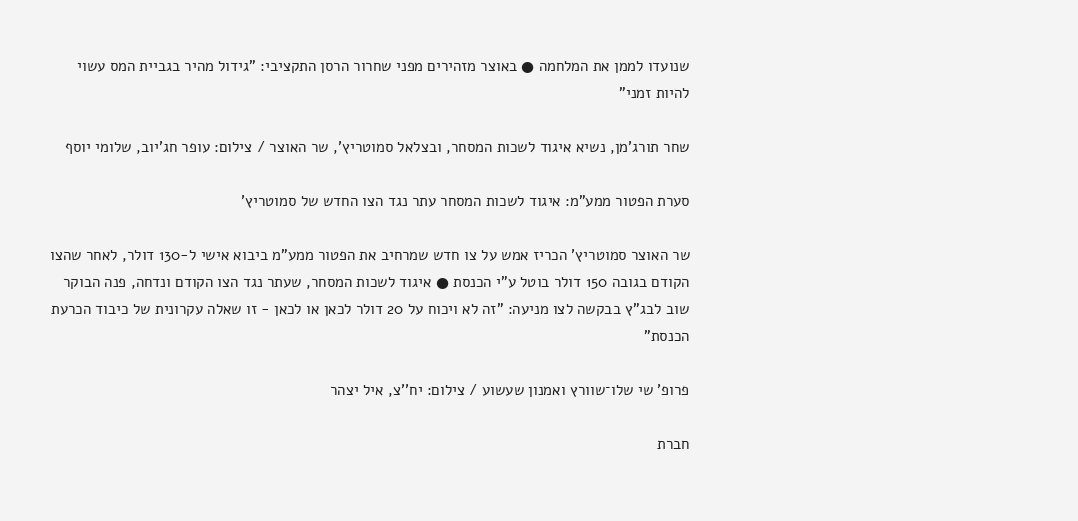שנועדו לממן את המלחמה ● באוצר מזהירים מפני שחרור הרסן התקציבי: "גידול מהיר בגביית המס עשוי להיות זמני"

שחר תורג'מן, נשיא איגוד לשכות המסחר, ובצלאל סמוטריץ', שר האוצר / צילום: עופר חג'יוב, שלומי יוסף

סערת הפטור ממע"מ: איגוד לשכות המסחר עתר נגד הצו החדש של סמוטריץ'

שר האוצר סמוטריץ' הכריז אמש על צו חדש שמרחיב את הפטור ממע"מ ביבוא אישי ל-130 דולר, לאחר שהצו הקודם בגובה 150 דולר בוטל ע"י הכנסת ● איגוד לשכות המסחר, שעתר נגד הצו הקודם ונדחה, פנה הבוקר שוב לבג"ץ בבקשה לצו מניעה: "זה לא ויכוח על 20 דולר לכאן או לכאן - זו שאלה עקרונית של כיבוד הכרעת הכנסת"

פרופ' שי שלו־שוורץ ואמנון שעשוע / צילום: יח''צ, איל יצהר

חברת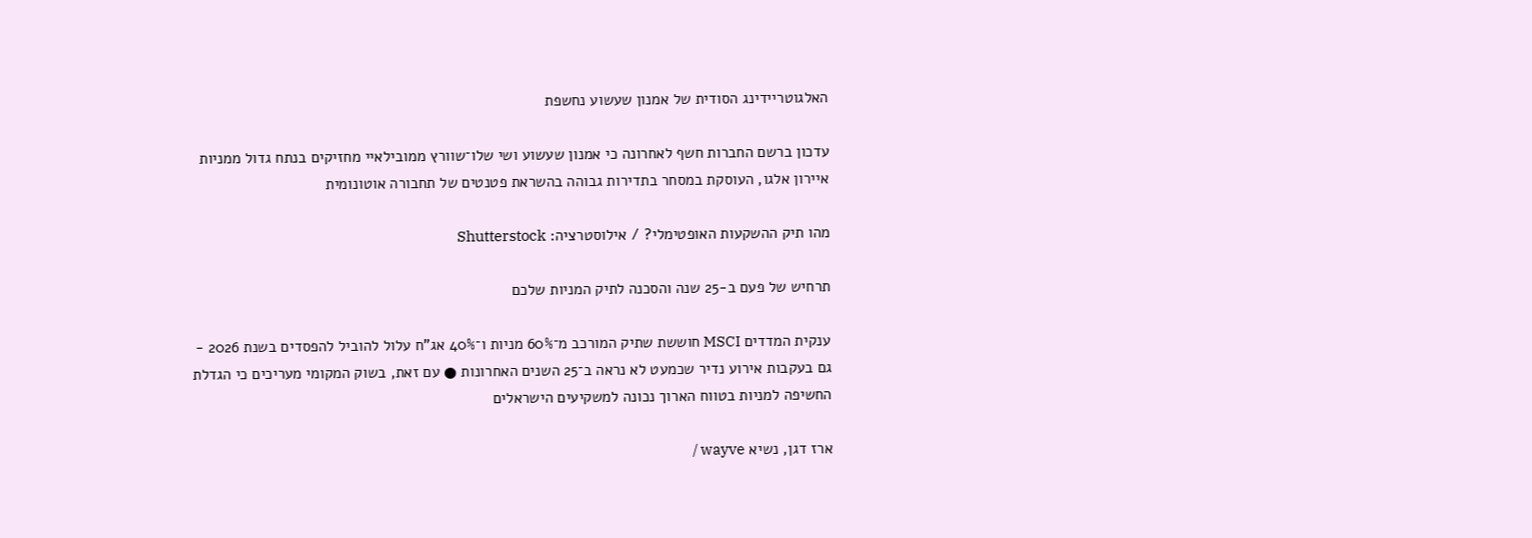האלגוטריידינג הסודית של אמנון שעשוע נחשפת

עדכון ברשם החברות חשף לאחרונה כי אמנון שעשוע ושי שלו־שוורץ ממובילאיי מחזיקים בנתח גדול ממניות איירון אלגו, העוסקת במסחר בתדירות גבוהה בהשראת פטנטים של תחבורה אוטונומית

מהו תיק ההשקעות האופטימלי? / אילוסטרציה: Shutterstock

תרחיש של פעם ב-25 שנה והסכנה לתיק המניות שלכם

ענקית המדדים MSCI חוששת שתיק המורכב מ־60% מניות ו־40% אג"ח עלול להוביל להפסדים בשנת 2026 - גם בעקבות אירוע נדיר שכמעט לא נראה ב־25 השנים האחרונות ● עם זאת, בשוק המקומי מעריכים כי הגדלת החשיפה למניות בטווח הארוך נכונה למשקיעים הישראלים

ארז דגן, נשיא wayve /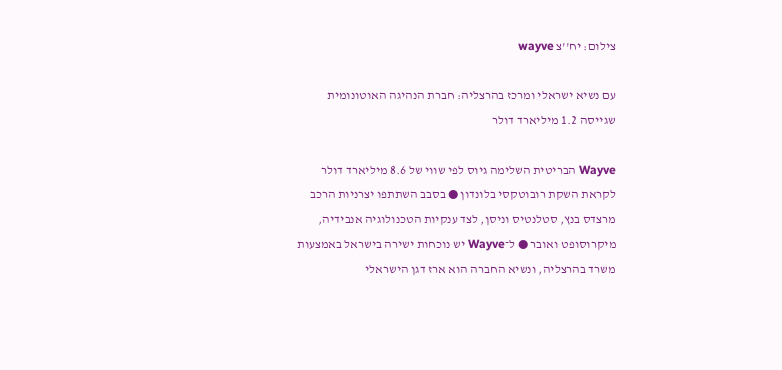צילום: יח''צ wayve

עם נשיא ישראלי ומרכז בהרצליה: חברת הנהיגה האוטונומית שגייסה 1.2 מיליארד דולר

Wayve הבריטית השלימה גיוס לפי שווי של 8.6 מיליארד דולר לקראת השקת רובוטקסי בלונדון ● בסבב השתתפו יצרניות הרכב מרצדס בנץ, סטלנטיס וניסן, לצד ענקיות הטכנולוגיה אנבידיה, מיקרוסופט ואובר ● ל־Wayve יש נוכחות ישירה בישראל באמצעות משרד בהרצליה, ונשיא החברה הוא ארז דגן הישראלי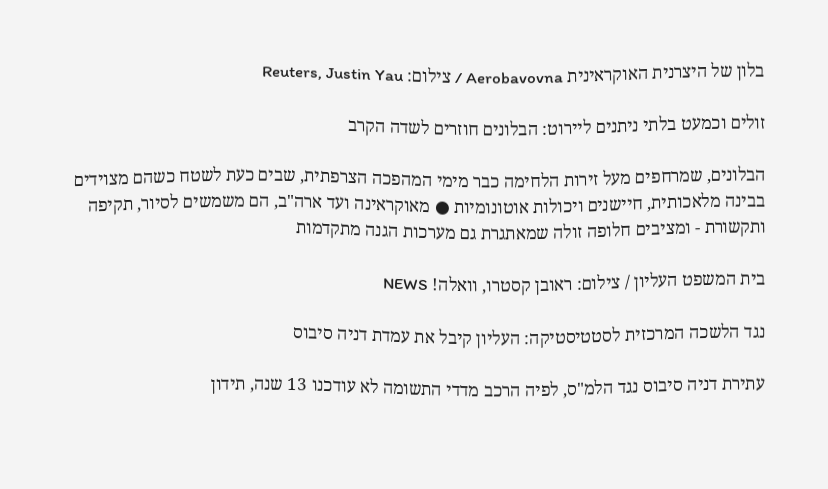בלון של היצרנית האוקראינית Aerobavovna / צילום: Reuters, Justin Yau

זולים וכמעט בלתי ניתנים ליירוט: הבלונים חוזרים לשדה הקרב

הבלונים, שמרחפים מעל זירות הלחימה כבר מימי המהפכה הצרפתית, שבים כעת לשטח כשהם מצוידים בבינה מלאכותית, חיישנים ויכולות אוטונומיות ● מאוקראינה ועד ארה"ב, הם משמשים לסיור, תקיפה ותקשורת - ומציבים חלופה זולה שמאתגרת גם מערכות הגנה מתקדמות

בית המשפט העליון / צילום: ראובן קסטרו, וואלה! NEWS

נגד הלשכה המרכזית לסטטיסטיקה: העליון קיבל את עמדת דניה סיבוס

עתירת דניה סיבוס נגד הלמ"ס, לפיה הרכב מדדי התשומה לא עודכנו 13 שנה, תידון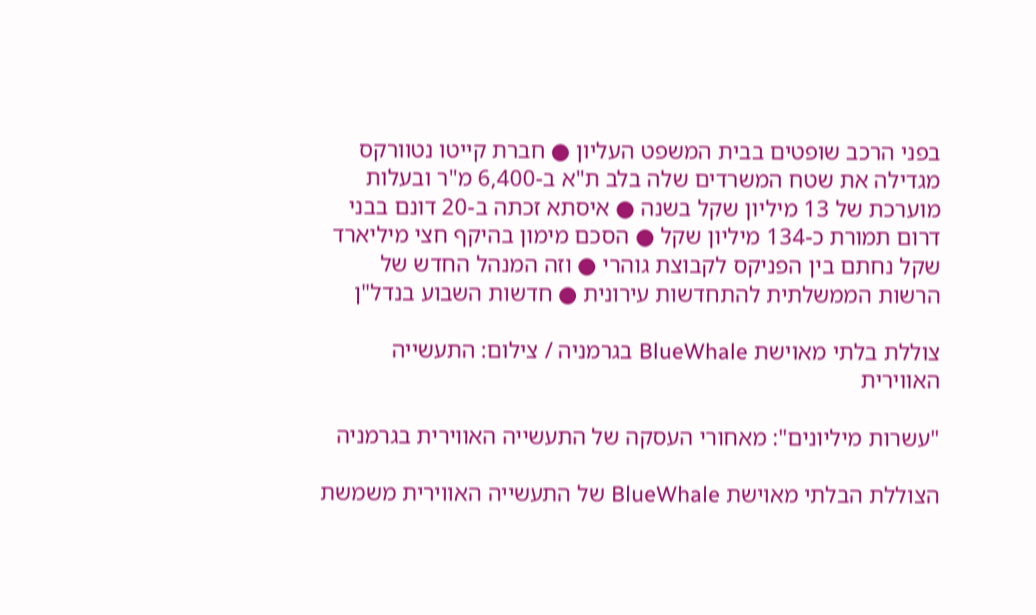בפני הרכב שופטים בבית המשפט העליון ● חברת קייטו נטוורקס מגדילה את שטח המשרדים שלה בלב ת"א ב-6,400 מ"ר ובעלות מוערכת של 13 מיליון שקל בשנה ● איסתא זכתה ב-20 דונם בבני דרום תמורת כ-134 מיליון שקל ● הסכם מימון בהיקף חצי מיליארד שקל נחתם בין הפניקס לקבוצת גוהרי ● וזה המנהל החדש של הרשות הממשלתית להתחדשות עירונית ● חדשות השבוע בנדל"ן

צוללת בלתי מאוישת BlueWhale בגרמניה / צילום: התעשייה האווירית

"עשרות מיליונים": מאחורי העסקה של התעשייה האווירית בגרמניה

הצוללת הבלתי מאוישת BlueWhale של התעשייה האווירית משמשת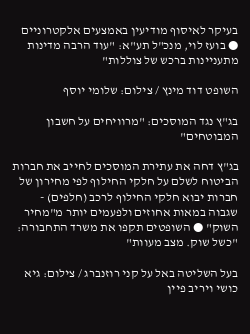בעיקר לאיסוף מודיעין באמצעים אלקטרוניים ● בועז לוי, מנכ"ל תע"א: "עוד הרבה מדינות מתעניינות ברכש של צוללות"

השופט דוד מינץ / צילום: שלומי יוסף

בג"ץ נגד המוסכים: "מרוויחים על חשבון המבוטחים"

בג"ץ דחה את עתירת המוסכים לחייב את חברות הביטוח לשלם על חלקי החילוף לפי מחירון של חברות יבוא חלקי החילוף לרכב (חלפים) - שגבוה במאות אחוזים ולפעמים יותר מ"מחיר השוק" ● השופטים תקפו את משרד התחבורה: "כשל שוק. מצב מעוות"

בעל השליטה באל על קני רוזנברג / צילום: גיא כושי ויריב פיין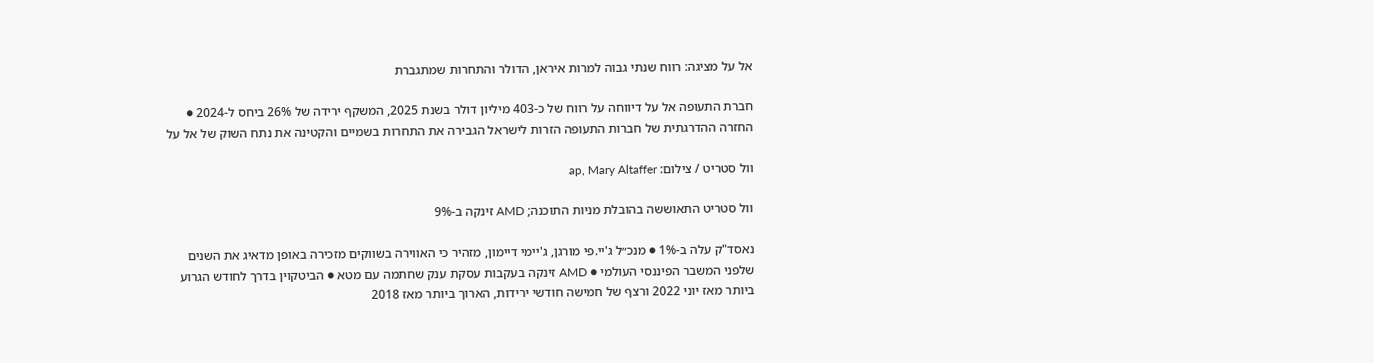אל על מציגה: רווח שנתי גבוה למרות איראן, הדולר והתחרות שמתגברת

חברת התעופה אל על דיווחה על רווח של כ-403 מיליון דולר בשנת 2025, המשקף ירידה של 26% ביחס ל-2024 ● החזרה ההדרגתית של חברות התעופה הזרות לישראל הגבירה את התחרות בשמיים והקטינה את נתח השוק של אל על

וול סטריט / צילום: ap, Mary Altaffer

וול סטריט התאוששה בהובלת מניות התוכנה; AMD זינקה ב-9%

נאסד"ק עלה ב-1% ● מנכ״ל ג'יי.פי מורגן, ג'יימי דיימון, מזהיר כי האווירה בשווקים מזכירה באופן מדאיג את השנים שלפני המשבר הפיננסי העולמי ● AMD זינקה בעקבות עסקת ענק שחתמה עם מטא ● הביטקוין בדרך לחודש הגרוע ביותר מאז יוני 2022 ורצף של חמישה חודשי ירידות, הארוך ביותר מאז 2018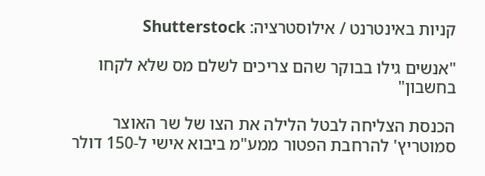קניות באינטרנט / אילוסטרציה: Shutterstock

"אנשים גילו בבוקר שהם צריכים לשלם מס שלא לקחו בחשבון"

הכנסת הצליחה לבטל הלילה את הצו של שר האוצר סמוטריץ' להרחבת הפטור ממע"מ ביבוא אישי ל-150 דולר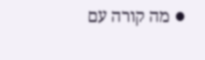● מה קורה עם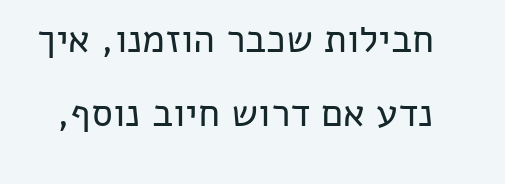חבילות שכבר הוזמנו, איך נדע אם דרוש חיוב נוסף,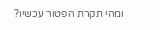ומהי תקרת הפטור עכשיו?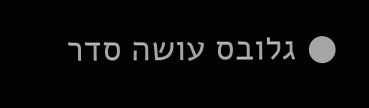● גלובס עושה סדר